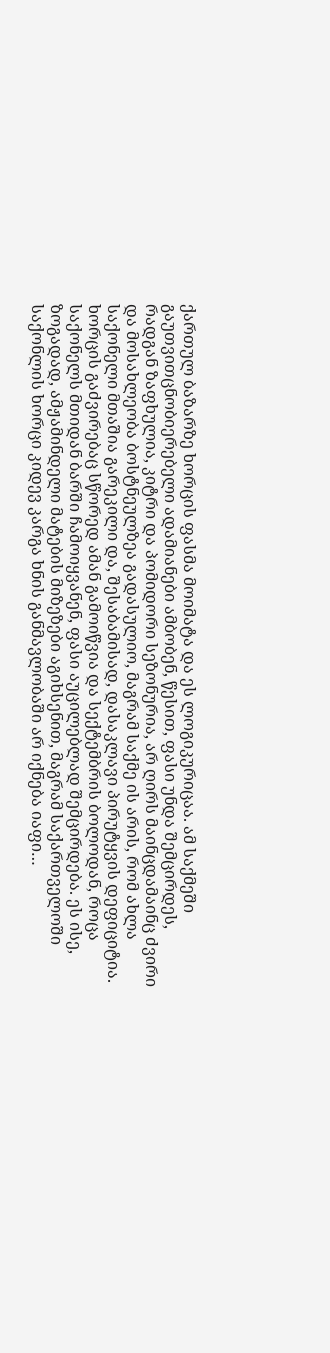ქართულ ბაზარზე ხორცის ფასმა მოიმატა და ეს ლოგიკურიცაა. ამ საქმეში გაუთვითცნობიერებელი ადამიანები ამბობენ, წესით, ფასი უნდა შემცირდეს, რადგან ზაფხულია, კიტრი და პომიდორი სეზონურია, არ ღირს მაინცდამაინც ძვირი და მოსახლეობა ბოსტნეულზეა გადასულიო, მაგრამ საქმე ის არის, რომ ახლა საქონელი მთაშია გარეკილი და, შესაბამისად, დასაკლავი პირუტყვის დეფიციტია. ხორცის გაძვირებაც სწორედ ამან გამოიწვია და სექტემბრის ბოლოდან, როცა საქონელს მთიდან ბარში ჩამოიყვანენ, ფასი აუცილებლად შემცირდება. ეს ისე, ზოგადად, ამჟამინდელი მატების მიზეზები აგიხსენით, მაგრამ საქართველოში საქონლის ხორცი კიდევ კარგა ხნის განმავლობაში არ იქნება იაფი…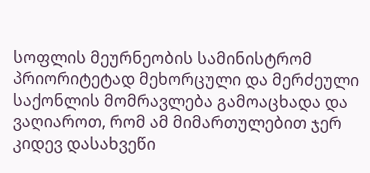სოფლის მეურნეობის სამინისტრომ პრიორიტეტად მეხორცული და მერძეული საქონლის მომრავლება გამოაცხადა და ვაღიაროთ, რომ ამ მიმართულებით ჯერ კიდევ დასახვეწი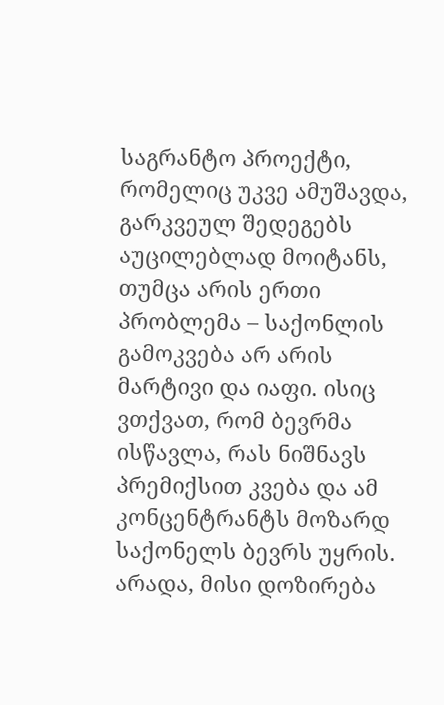საგრანტო პროექტი, რომელიც უკვე ამუშავდა, გარკვეულ შედეგებს აუცილებლად მოიტანს, თუმცა არის ერთი პრობლემა – საქონლის გამოკვება არ არის მარტივი და იაფი. ისიც ვთქვათ, რომ ბევრმა ისწავლა, რას ნიშნავს პრემიქსით კვება და ამ კონცენტრანტს მოზარდ საქონელს ბევრს უყრის. არადა, მისი დოზირება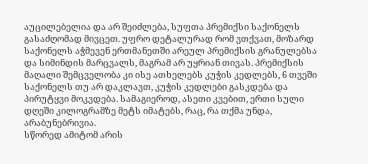აუცილებელია და არ შეიძლება, სუფთა პრემიქსი საქონელს გასაძღომად მივცეთ. უფრო დეტალურად რომ ვთქვათ, მოზარდ საქონელს აჭმევენ ერთმანეთში არეულ პრემიქსის გრანულებსა და სიმინდის მარცვალს, მაგრამ არ უყრიან თივას. პრემიქსის მაღალი შემცველობა კი ისე ათხელებს კუჭის კედლებს, 6 თვეში საქონელს თუ არ დაკლავთ, კუჭის კედლები გასკდება და პირუტყვი მოკვდება. სამაგიეროდ, ასეთი კვებით, ერთი სული დღეში კილოგრამზე მეტს იმატებს, რაც, რა თქმა უნდა, არაბუნებრივია.
სწორედ ამიტომ არის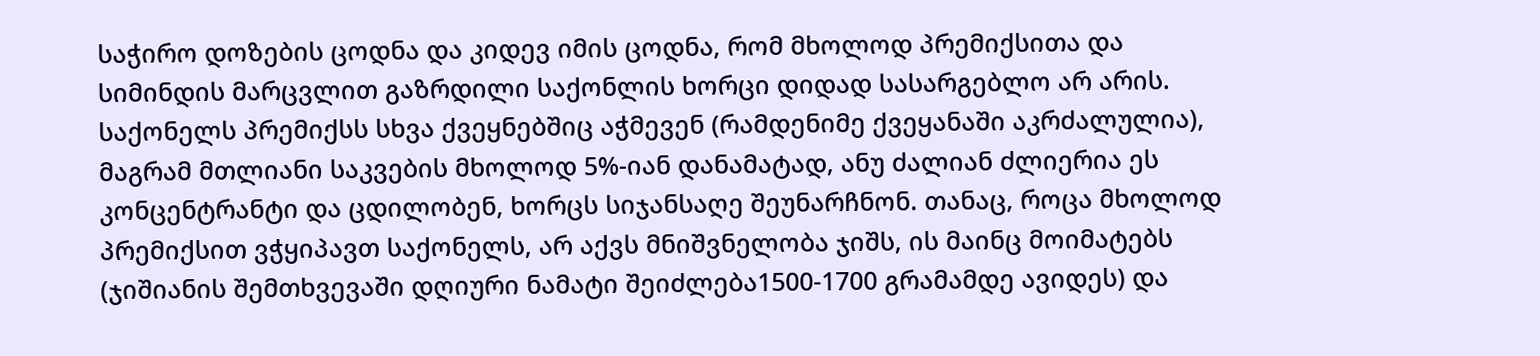საჭირო დოზების ცოდნა და კიდევ იმის ცოდნა, რომ მხოლოდ პრემიქსითა და სიმინდის მარცვლით გაზრდილი საქონლის ხორცი დიდად სასარგებლო არ არის. საქონელს პრემიქსს სხვა ქვეყნებშიც აჭმევენ (რამდენიმე ქვეყანაში აკრძალულია), მაგრამ მთლიანი საკვების მხოლოდ 5%-იან დანამატად, ანუ ძალიან ძლიერია ეს კონცენტრანტი და ცდილობენ, ხორცს სიჯანსაღე შეუნარჩნონ. თანაც, როცა მხოლოდ პრემიქსით ვჭყიპავთ საქონელს, არ აქვს მნიშვნელობა ჯიშს, ის მაინც მოიმატებს (ჯიშიანის შემთხვევაში დღიური ნამატი შეიძლება1500-1700 გრამამდე ავიდეს) და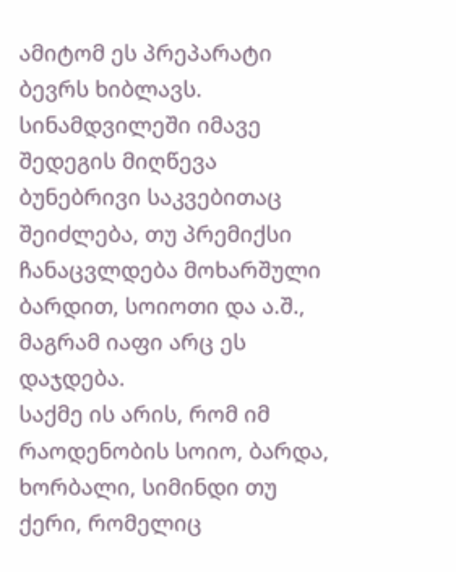ამიტომ ეს პრეპარატი ბევრს ხიბლავს. სინამდვილეში იმავე შედეგის მიღწევა ბუნებრივი საკვებითაც შეიძლება, თუ პრემიქსი ჩანაცვლდება მოხარშული ბარდით, სოიოთი და ა.შ., მაგრამ იაფი არც ეს დაჯდება.
საქმე ის არის, რომ იმ რაოდენობის სოიო, ბარდა, ხორბალი, სიმინდი თუ ქერი, რომელიც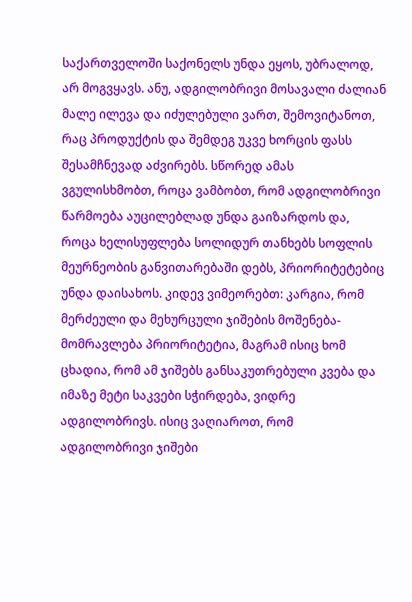საქართველოში საქონელს უნდა ეყოს, უბრალოდ, არ მოგვყავს. ანუ, ადგილობრივი მოსავალი ძალიან მალე ილევა და იძულებული ვართ, შემოვიტანოთ, რაც პროდუქტის და შემდეგ უკვე ხორცის ფასს შესამჩნევად აძვირებს. სწორედ ამას ვგულისხმობთ, როცა ვამბობთ, რომ ადგილობრივი წარმოება აუცილებლად უნდა გაიზარდოს და, როცა ხელისუფლება სოლიდურ თანხებს სოფლის მეურნეობის განვითარებაში დებს, პრიორიტეტებიც უნდა დაისახოს. კიდევ ვიმეორებთ: კარგია, რომ მერძეული და მეხურცული ჯიშების მოშენება-მომრავლება პრიორიტეტია, მაგრამ ისიც ხომ ცხადია, რომ ამ ჯიშებს განსაკუთრებული კვება და იმაზე მეტი საკვები სჭირდება, ვიდრე ადგილობრივს. ისიც ვაღიაროთ, რომ ადგილობრივი ჯიშები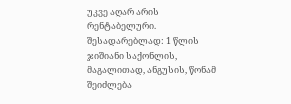უკვე აღარ არის რენტაბელური. შესადარებლად: 1 წლის ჯიშიანი საქონლის, მაგალითად, ანგუსის, წონამ შეიძლება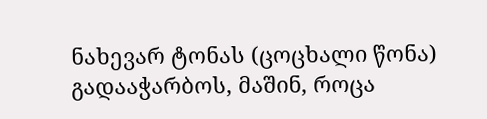ნახევარ ტონას (ცოცხალი წონა) გადააჭარბოს, მაშინ, როცა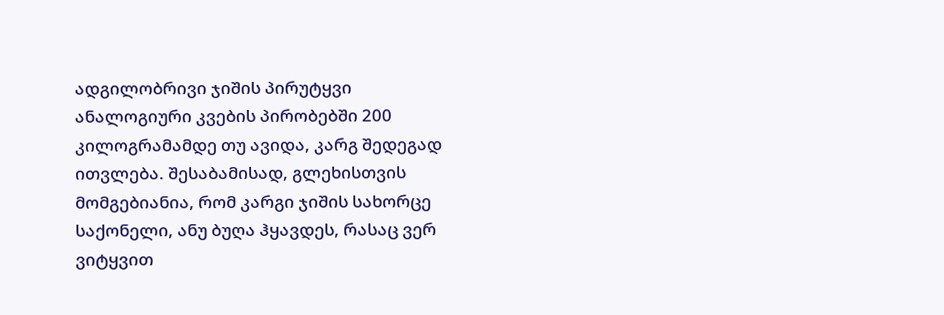ადგილობრივი ჯიშის პირუტყვი ანალოგიური კვების პირობებში 200 კილოგრამამდე თუ ავიდა, კარგ შედეგად ითვლება. შესაბამისად, გლეხისთვის მომგებიანია, რომ კარგი ჯიშის სახორცე საქონელი, ანუ ბუღა ჰყავდეს, რასაც ვერ ვიტყვით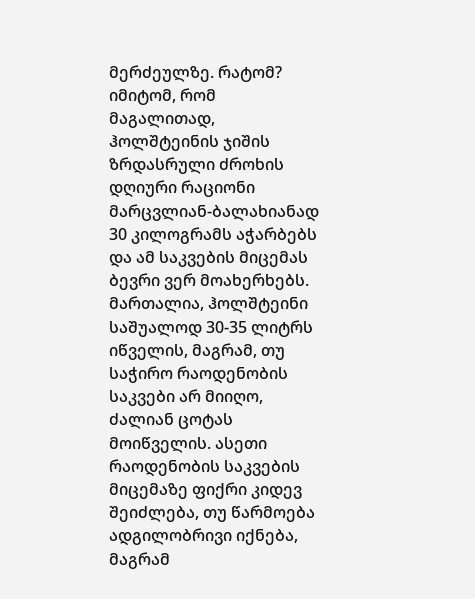მერძეულზე. რატომ? იმიტომ, რომ მაგალითად, ჰოლშტეინის ჯიშის ზრდასრული ძროხის დღიური რაციონი მარცვლიან-ბალახიანად 30 კილოგრამს აჭარბებს და ამ საკვების მიცემას ბევრი ვერ მოახერხებს. მართალია, ჰოლშტეინი საშუალოდ 30-35 ლიტრს იწველის, მაგრამ, თუ საჭირო რაოდენობის საკვები არ მიიღო, ძალიან ცოტას მოიწველის. ასეთი რაოდენობის საკვების მიცემაზე ფიქრი კიდევ შეიძლება, თუ წარმოება ადგილობრივი იქნება, მაგრამ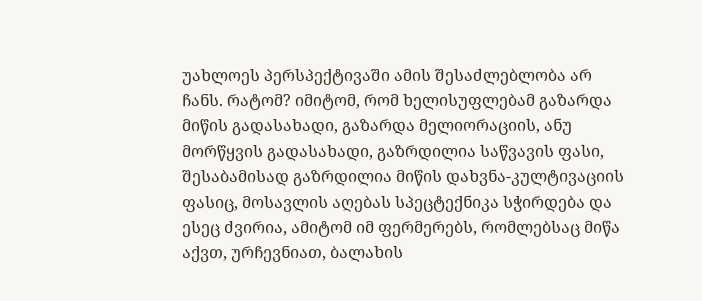უახლოეს პერსპექტივაში ამის შესაძლებლობა არ ჩანს. რატომ? იმიტომ, რომ ხელისუფლებამ გაზარდა მიწის გადასახადი, გაზარდა მელიორაციის, ანუ მორწყვის გადასახადი, გაზრდილია საწვავის ფასი, შესაბამისად გაზრდილია მიწის დახვნა-კულტივაციის ფასიც, მოსავლის აღებას სპეცტექნიკა სჭირდება და ესეც ძვირია, ამიტომ იმ ფერმერებს, რომლებსაც მიწა აქვთ, ურჩევნიათ, ბალახის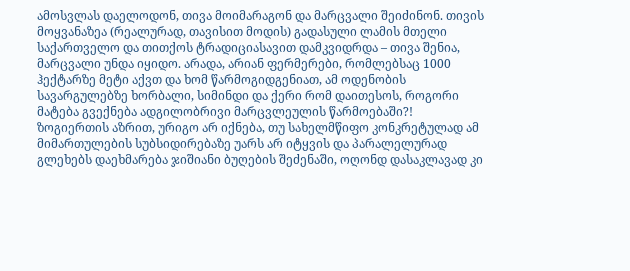ამოსვლას დაელოდონ, თივა მოიმარაგონ და მარცვალი შეიძინონ. თივის მოყვანაზეა (რეალურად, თავისით მოდის) გადასული ლამის მთელი საქართველო და თითქოს ტრადიციასავით დამკვიდრდა – თივა შენია, მარცვალი უნდა იყიდო. არადა, არიან ფერმერები, რომლებსაც 1000 ჰექტარზე მეტი აქვთ და ხომ წარმოგიდგენიათ, ამ ოდენობის სავარგულებზე ხორბალი, სიმინდი და ქერი რომ დაითესოს, როგორი მატება გვექნება ადგილობრივი მარცვლეულის წარმოებაში?!
ზოგიერთის აზრით, ურიგო არ იქნება, თუ სახელმწიფო კონკრეტულად ამ მიმართულების სუბსიდირებაზე უარს არ იტყვის და პარალელურად გლეხებს დაეხმარება ჯიშიანი ბუღების შეძენაში, ოღონდ დასაკლავად კი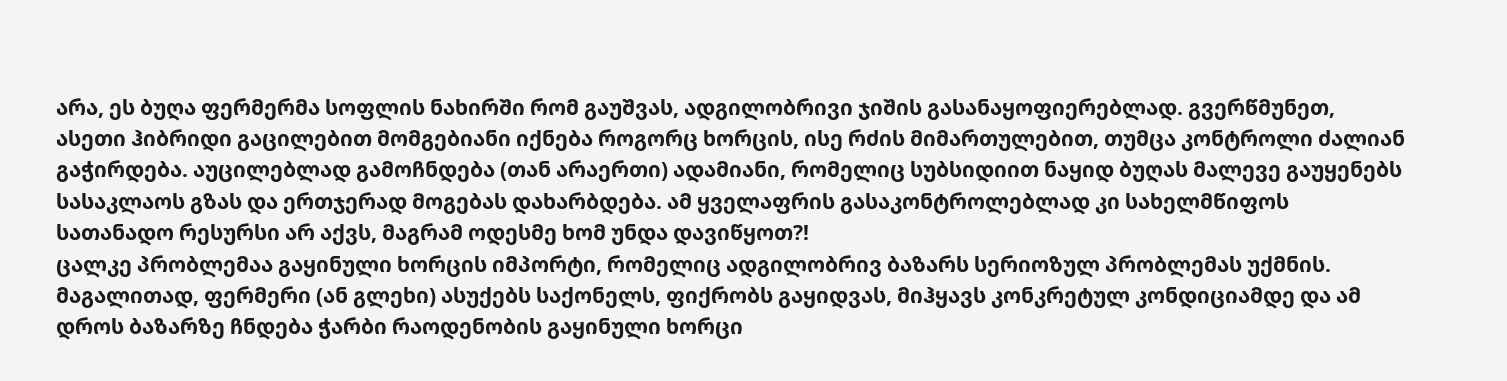არა, ეს ბუღა ფერმერმა სოფლის ნახირში რომ გაუშვას, ადგილობრივი ჯიშის გასანაყოფიერებლად. გვერწმუნეთ, ასეთი ჰიბრიდი გაცილებით მომგებიანი იქნება როგორც ხორცის, ისე რძის მიმართულებით, თუმცა კონტროლი ძალიან გაჭირდება. აუცილებლად გამოჩნდება (თან არაერთი) ადამიანი, რომელიც სუბსიდიით ნაყიდ ბუღას მალევე გაუყენებს სასაკლაოს გზას და ერთჯერად მოგებას დახარბდება. ამ ყველაფრის გასაკონტროლებლად კი სახელმწიფოს სათანადო რესურსი არ აქვს, მაგრამ ოდესმე ხომ უნდა დავიწყოთ?!
ცალკე პრობლემაა გაყინული ხორცის იმპორტი, რომელიც ადგილობრივ ბაზარს სერიოზულ პრობლემას უქმნის. მაგალითად, ფერმერი (ან გლეხი) ასუქებს საქონელს, ფიქრობს გაყიდვას, მიჰყავს კონკრეტულ კონდიციამდე და ამ დროს ბაზარზე ჩნდება ჭარბი რაოდენობის გაყინული ხორცი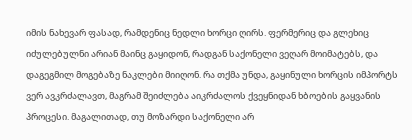იმის ნახევარ ფასად, რამდენიც ნედლი ხორცი ღირს. ფერმერიც და გლეხიც იძულებულნი არიან მაინც გაყიდონ, რადგან საქონელი ვეღარ მოიმატებს, და დაგეგმილ მოგებაზე ნაკლები მიიღონ. რა თქმა უნდა, გაყინული ხორცის იმპორტს ვერ ავკრძალავთ, მაგრამ შეიძლება აიკრძალოს ქვეყნიდან ხბოების გაყვანის პროცესი. მაგალითად, თუ მოზარდი საქონელი არ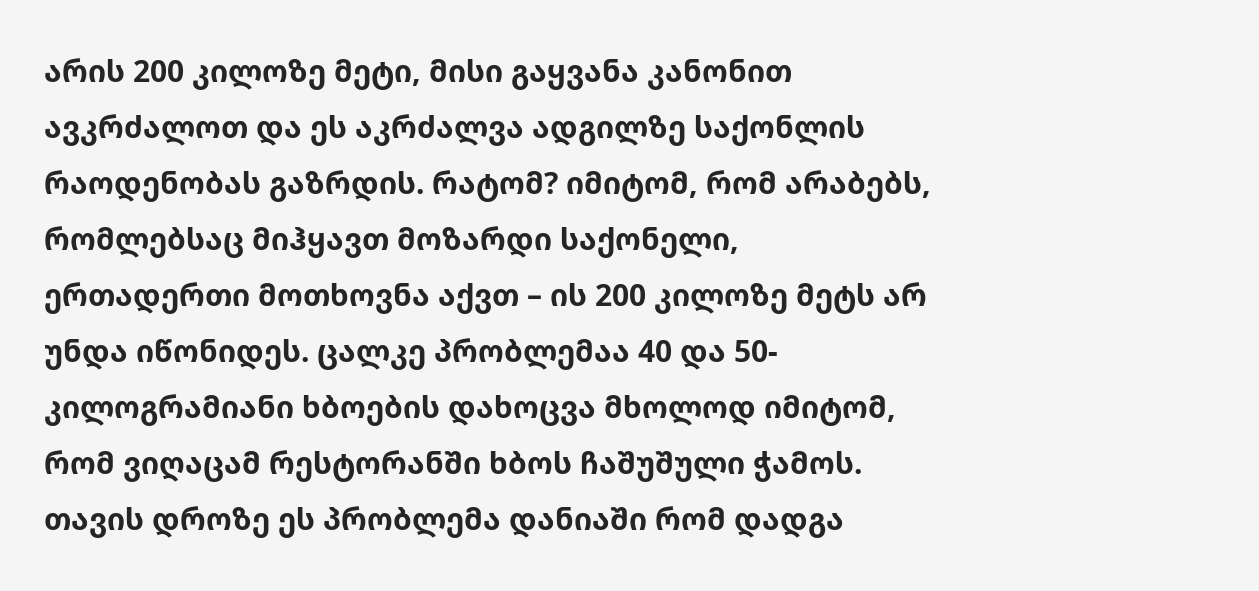არის 200 კილოზე მეტი, მისი გაყვანა კანონით ავკრძალოთ და ეს აკრძალვა ადგილზე საქონლის რაოდენობას გაზრდის. რატომ? იმიტომ, რომ არაბებს, რომლებსაც მიჰყავთ მოზარდი საქონელი, ერთადერთი მოთხოვნა აქვთ – ის 200 კილოზე მეტს არ უნდა იწონიდეს. ცალკე პრობლემაა 40 და 50-კილოგრამიანი ხბოების დახოცვა მხოლოდ იმიტომ, რომ ვიღაცამ რესტორანში ხბოს ჩაშუშული ჭამოს. თავის დროზე ეს პრობლემა დანიაში რომ დადგა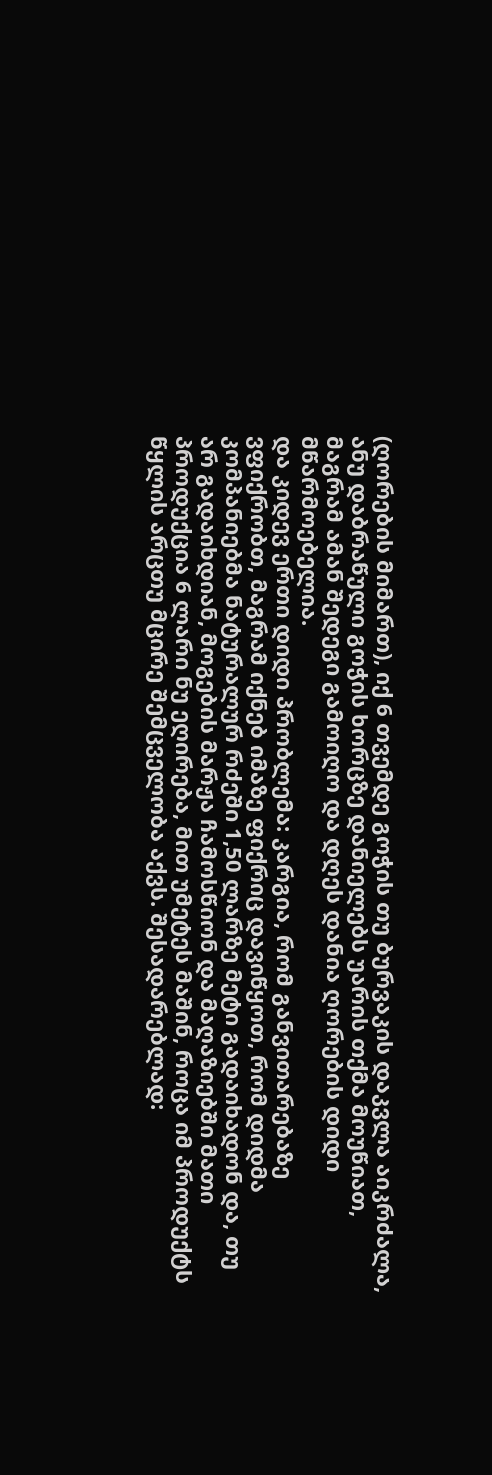(ღორების მიმართ), იქ 6 თვემდე გოჭის თუ ბურვაკის დაკვლა აიკრძალა, ანუ დაბრაწული გოჭის ხორცზე დანიელებს უარის თქმა მოუწიათ, მაგრამ ამან შედეგი გამოიღო და დღეს დანია ღორების დიდი მწარმოებელია.
და კიდევ ერთი დიდი პრობლემა: კარგია, რომ განვითარებაზე ვფიქრობთ, მაგრამ იქნებ იმაზე ფიქრიც დავიწყოთ, რომ დიდმა კომპანიებმა ნატურალურ რძეში 1,50 ლარზე მეტი გადაიხადონ და, თუ არ გადაიხდიან, მოგების მარჟა ჩამოსწიონ და მაღაზიებში მათი პროდუქცია 6 ლარი ნუ ეღირება, მით უმეტეს მაშინ, როცა იმ პროდუქტს წყლის არცთუ მცირე შემცველობა აქვს. შესადარებლად: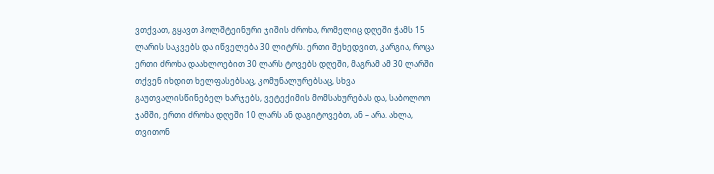ვთქვათ, გყავთ ჰოლშტეინური ჯიშის ძროხა, რომელიც დღეში ჭამს 15 ლარის საკვებს და იწველება 30 ლიტრს. ერთი შეხედვით, კარგია, როცა ერთი ძროხა დაახლოებით 30 ლარს ტოვებს დღეში, მაგრამ ამ 30 ლარში თქვენ იხდით ხელფასებსაც, კომუნალურებსაც, სხვა გაუთვალისწინებელ ხარჯებს, ვეტექიმის მომსახურებას და, საბოლოო ჯამში, ერთი ძროხა დღეში 10 ლარს ან დაგიტოვებთ, ან – არა. ახლა, თვითონ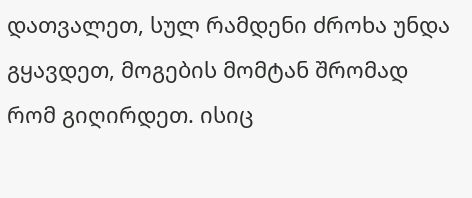დათვალეთ, სულ რამდენი ძროხა უნდა გყავდეთ, მოგების მომტან შრომად რომ გიღირდეთ. ისიც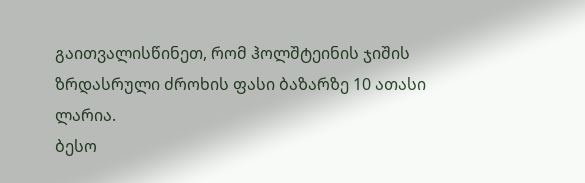გაითვალისწინეთ, რომ ჰოლშტეინის ჯიშის ზრდასრული ძროხის ფასი ბაზარზე 10 ათასი ლარია.
ბესო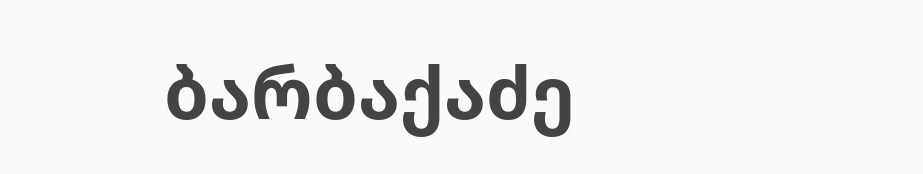ბარბაქაძე